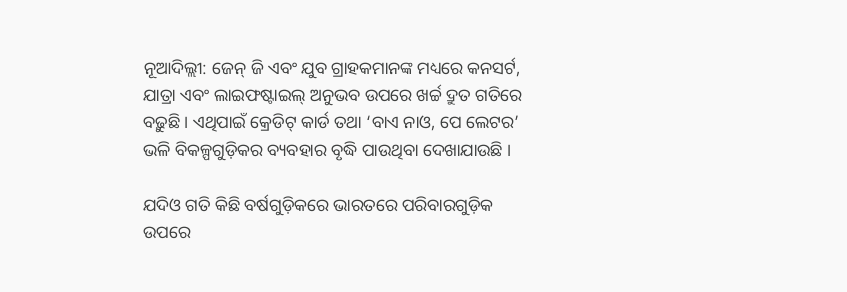ନୂଆଦିଲ୍ଲୀ: ଜେନ୍ ଜି ଏବଂ ଯୁବ ଗ୍ରାହକମାନଙ୍କ ମଧ୍ୟରେ କନସର୍ଟ, ଯାତ୍ରା ଏବଂ ଲାଇଫଷ୍ଟାଇଲ୍ ଅନୁଭବ ଉପରେ ଖର୍ଚ୍ଚ ଦ୍ରୁତ ଗତିରେ ବଢ଼ୁଛି । ଏଥିପାଇଁ କ୍ରେଡିଟ୍ କାର୍ଡ ତଥା ‘ବାଏ ନାଓ, ପେ ଲେଟର’ ଭଳି ବିକଳ୍ପଗୁଡ଼ିକର ବ୍ୟବହାର ବୃଦ୍ଧି ପାଉଥିବା ଦେଖାଯାଉଛି ।

ଯଦିଓ ଗତି କିଛି ବର୍ଷଗୁଡ଼ିକରେ ଭାରତରେ ପରିବାରଗୁଡ଼ିକ ଉପରେ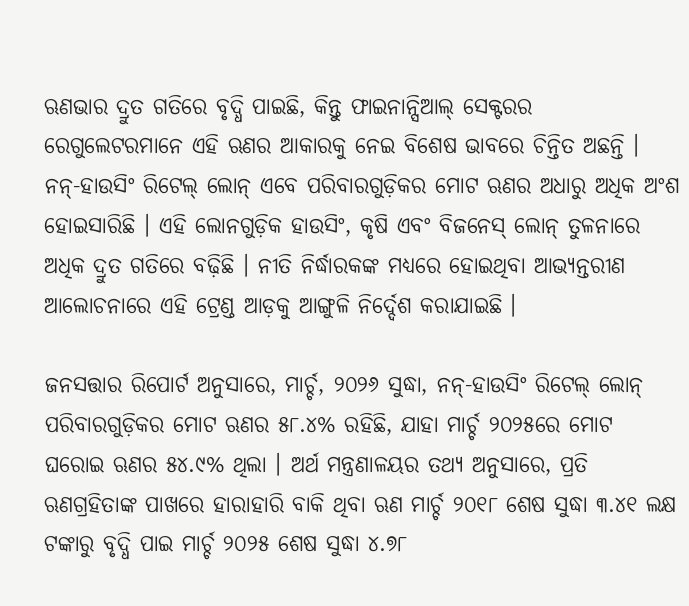ଋଣଭାର ଦ୍ରୁତ ଗତିରେ ବୃଦ୍ଧି ପାଇଛି, କିନ୍ତୁ ଫାଇନାନ୍ସିଆଲ୍ ସେକ୍ଟରର ରେଗୁଲେଟରମାନେ ଏହି ଋଣର ଆକାରକୁ ନେଇ ବିଶେଷ ଭାବରେ ଚିନ୍ତିତ ଅଛନ୍ତି । ନନ୍-ହାଉସିଂ ରିଟେଲ୍ ଲୋନ୍ ଏବେ ପରିବାରଗୁଡ଼ିକର ମୋଟ ଋଣର ଅଧାରୁ ଅଧିକ ଅଂଶ ହୋଇସାରିଛି । ଏହି ଲୋନଗୁଡ଼ିକ ହାଉସିଂ, କୃଷି ଏବଂ ବିଜନେସ୍ ଲୋନ୍ ତୁଳନାରେ ଅଧିକ ଦ୍ରୁତ ଗତିରେ ବଢ଼ିଛି । ନୀତି ନିର୍ଦ୍ଧାରକଙ୍କ ମଧ୍ୟରେ ହୋଇଥିବା ଆଭ୍ୟନ୍ତରୀଣ ଆଲୋଚନାରେ ଏହି ଟ୍ରେଣ୍ଡ ଆଡ଼କୁ ଆଙ୍ଗୁଳି ନିର୍ଦ୍ଦେଶ କରାଯାଇଛି ।

ଜନସତ୍ତାର ରିପୋର୍ଟ ଅନୁସାରେ, ମାର୍ଚ୍ଚ, ୨୦୨୬ ସୁଦ୍ଧା, ନନ୍-ହାଉସିଂ ରିଟେଲ୍ ଲୋନ୍ ପରିବାରଗୁଡ଼ିକର ମୋଟ ଋଣର ୫୮.୪% ରହିଛି, ଯାହା ମାର୍ଚ୍ଚ ୨୦୨୫ରେ ମୋଟ ଘରୋଇ ଋଣର ୫୪.୯% ଥିଲା । ଅର୍ଥ ମନ୍ତ୍ରଣାଳୟର ତଥ୍ୟ ଅନୁସାରେ, ପ୍ରତି ଋଣଗ୍ରହିତାଙ୍କ ପାଖରେ ହାରାହାରି ବାକି ଥିବା ଋଣ ମାର୍ଚ୍ଚ ୨୦୧୮ ଶେଷ ସୁଦ୍ଧା ୩.୪୧ ଲକ୍ଷ ଟଙ୍କାରୁ ବୃଦ୍ଧି ପାଇ ମାର୍ଚ୍ଚ ୨୦୨୫ ଶେଷ ସୁଦ୍ଧା ୪.୭୮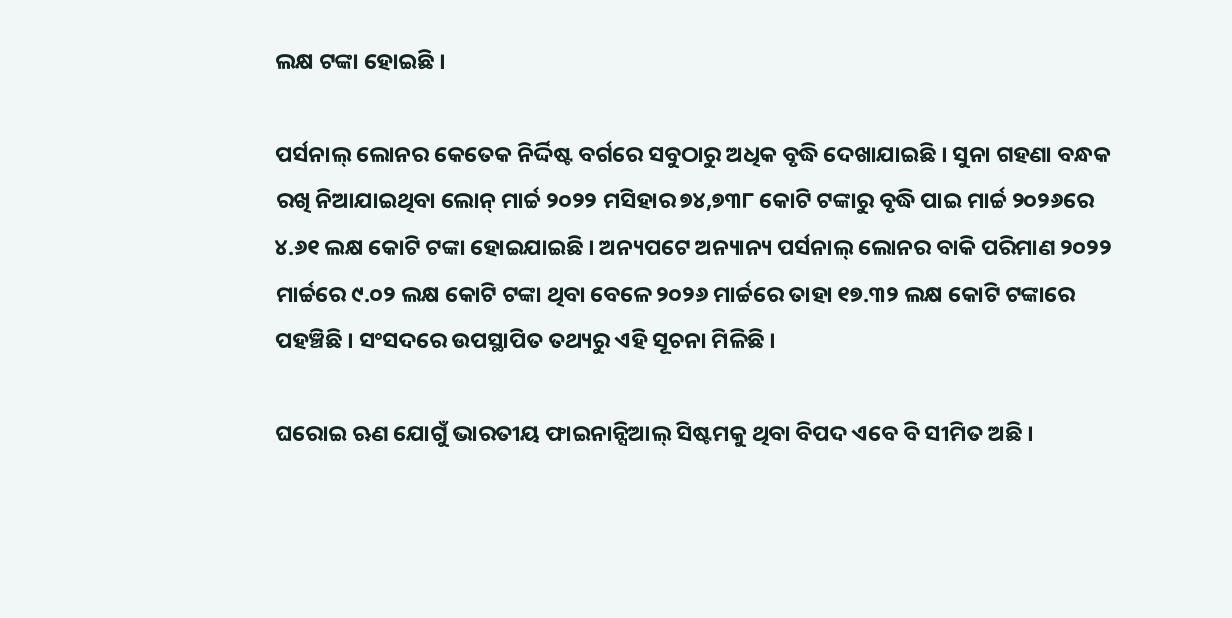ଲକ୍ଷ ଟଙ୍କା ହୋଇଛି ।

ପର୍ସନାଲ୍ ଲୋନର କେତେକ ନିର୍ଦ୍ଦିଷ୍ଟ ବର୍ଗରେ ସବୁଠାରୁ ଅଧିକ ବୃଦ୍ଧି ଦେଖାଯାଇଛି । ସୁନା ଗହଣା ବନ୍ଧକ ରଖି ନିଆଯାଇଥିବା ଲୋନ୍ ମାର୍ଚ୍ଚ ୨୦୨୨ ମସିହାର ୭୪,୭୩୮ କୋଟି ଟଙ୍କାରୁ ବୃଦ୍ଧି ପାଇ ମାର୍ଚ୍ଚ ୨୦୨୬ରେ ୪.୬୧ ଲକ୍ଷ କୋଟି ଟଙ୍କା ହୋଇଯାଇଛି । ଅନ୍ୟପଟେ ଅନ୍ୟାନ୍ୟ ପର୍ସନାଲ୍ ଲୋନର ବାକି ପରିମାଣ ୨୦୨୨ ମାର୍ଚ୍ଚରେ ୯.୦୨ ଲକ୍ଷ କୋଟି ଟଙ୍କା ଥିବା ବେଳେ ୨୦୨୬ ମାର୍ଚ୍ଚରେ ତାହା ୧୭.୩୨ ଲକ୍ଷ କୋଟି ଟଙ୍କାରେ ପହଞ୍ଚିଛି । ସଂସଦରେ ଉପସ୍ଥାପିତ ତଥ୍ୟରୁ ଏହି ସୂଚନା ମିଳିଛି ।

ଘରୋଇ ଋଣ ଯୋଗୁଁ ଭାରତୀୟ ଫାଇନାନ୍ସିଆଲ୍ ସିଷ୍ଟମକୁ ଥିବା ବିପଦ ଏବେ ବି ସୀମିତ ଅଛି ।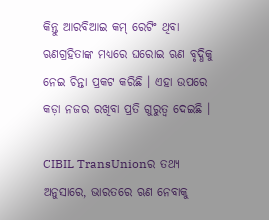କିନ୍ତୁ ଆରବିଆଇ କମ୍ ରେଟିଂ ଥିବା ଋଣଗ୍ରହିତାଙ୍କ ମଧ୍ୟରେ ଘରୋଇ ଋଣ ବୃଦ୍ଧିକୁ ନେଇ ଚିନ୍ତା ପ୍ରକଟ କରିଛି । ଏହା ଉପରେ କଡ଼ା ନଜର ରଖିବା ପ୍ରତି ଗୁରୁତ୍ୱ ଦେଇଛି ।

CIBIL TransUnionର ତଥ୍ୟ ଅନୁସାରେ, ଭାରତରେ ଋଣ ନେବାକୁ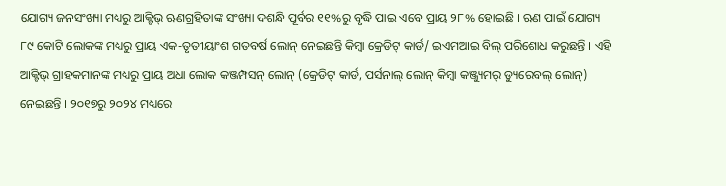ଯୋଗ୍ୟ ଜନସଂଖ୍ୟା ମଧ୍ୟରୁ ଆକ୍ଟିଭ୍ ଋଣଗ୍ରହିତାଙ୍କ ସଂଖ୍ୟା ଦଶନ୍ଧି ପୂର୍ବର ୧୧%ରୁ ବୃଦ୍ଧି ପାଇ ଏବେ ପ୍ରାୟ ୨୮% ହୋଇଛି । ଋଣ ପାଇଁ ଯୋଗ୍ୟ ୮୯ କୋଟି ଲୋକଙ୍କ ମଧ୍ୟରୁ ପ୍ରାୟ ଏକ-ତୃତୀୟାଂଶ ଗତବର୍ଷ ଲୋନ୍ ନେଇଛନ୍ତି କିମ୍ବା କ୍ରେଡିଟ୍ କାର୍ଡ/ ଇଏମଆଇ ବିଲ୍ ପରିଶୋଧ କରୁଛନ୍ତି । ଏହି ଆକ୍ଟିଭ୍ ଗ୍ରାହକମାନଙ୍କ ମଧ୍ୟରୁ ପ୍ରାୟ ଅଧା ଲୋକ କଞ୍ଜମ୍ପସନ୍ ଲୋନ୍ (କ୍ରେଡିଟ୍ କାର୍ଡ, ପର୍ସନାଲ୍ ଲୋନ୍ କିମ୍ବା କଞ୍ଜ୍ୟୁମର୍ ଡ୍ୟୁରେବଲ୍ ଲୋନ୍) ନେଇଛନ୍ତି । ୨୦୧୭ରୁ ୨୦୨୪ ମଧ୍ୟରେ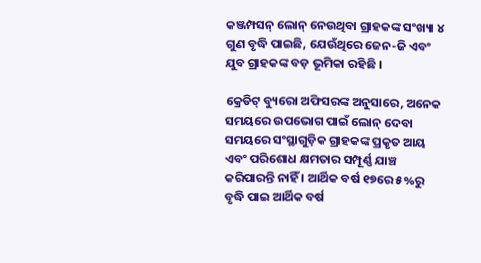କଞ୍ଜମ୍ପସନ୍ ଲୋନ୍ ନେଉଥିବା ଗ୍ରାହକଙ୍କ ସଂଖ୍ୟା ୪ ଗୁଣ ବୃଦ୍ଧି ପାଇଛି, ଯେଉଁଥିରେ ଜେନ-ଜି ଏବଂ ଯୁବ ଗ୍ରାହକଙ୍କ ବଡ଼ ଭୂମିକା ରହିଛି ।

କ୍ରେଡିଟ୍ ବ୍ୟୁରୋ ଅଫିସରଙ୍କ ଅନୁସାରେ, ଅନେକ ସମୟରେ ଉପଭୋଗ ପାଇଁ ଲୋନ୍ ଦେବା ସମୟରେ ସଂସ୍ଥାଗୁଡ଼ିକ ଗ୍ରାହକଙ୍କ ପ୍ରକୃତ ଆୟ ଏବଂ ପରିଶୋଧ କ୍ଷମତାର ସମ୍ପୂର୍ଣ୍ଣ ଯାଞ୍ଚ କରିପାରନ୍ତି ନାହିଁ । ଆର୍ଥିକ ବର୍ଷ ୧୭ରେ ୫%ରୁ ବୃଦ୍ଧି ପାଇ ଆର୍ଥିକ ବର୍ଷ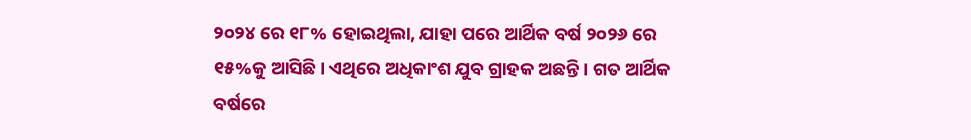୨୦୨୪ ରେ ୧୮% ହୋଇଥିଲା, ଯାହା ପରେ ଆର୍ଥିକ ବର୍ଷ ୨୦୨୬ ରେ ୧୫%କୁ ଆସିଛି । ଏଥିରେ ଅଧିକାଂଶ ଯୁବ ଗ୍ରାହକ ଅଛନ୍ତି । ଗତ ଆର୍ଥିକ ବର୍ଷରେ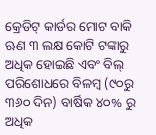କ୍ରେଡିଟ୍ କାର୍ଡର ମୋଟ ବାକି ଋଣ ୩ ଲକ୍ଷ କୋଟି ଟଙ୍କାରୁ ଅଧିକ ହୋଇଛି ଏବଂ ବିଲ୍ ପରିଶୋଧରେ ବିଳମ୍ବ (୯୦ରୁ ୩୬୦ ଦିନ) ବାର୍ଷିକ ୪୦% ରୁ ଅଧିକ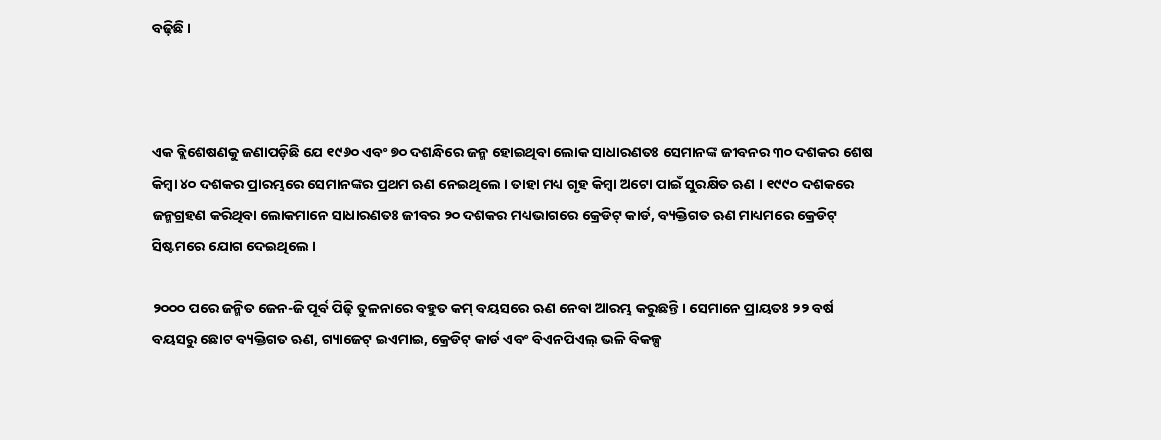ବଢ଼ିଛି ।



ଏକ ବ୍ଲିଶେଷଣକୁ ଜଣାପଡ଼ିଛି ଯେ ୧୯୬୦ ଏବଂ ୭୦ ଦଶନ୍ଧିରେ ଜନ୍ମ ହୋଇଥିବା ଲୋକ ସାଧାରଣତଃ ସେମାନଙ୍କ ଜୀବନର ୩୦ ଦଶକର ଶେଷ କିମ୍ବା ୪୦ ଦଶକର ପ୍ରାରମ୍ଭରେ ସେମାନଙ୍କର ପ୍ରଥମ ଋଣ ନେଇଥିଲେ । ତାହା ମଧ୍ୟ ଗୃହ କିମ୍ବା ଅଟୋ ପାଇଁ ସୁରକ୍ଷିତ ଋଣ । ୧୯୯୦ ଦଶକରେ ଜନ୍ମଗ୍ରହଣ କରିଥିବା ଲୋକମାନେ ସାଧାରଣତଃ ଜୀବର ୨୦ ଦଶକର ମଧ୍ୟଭାଗରେ କ୍ରେଡିଟ୍ କାର୍ଡ, ବ୍ୟକ୍ତିଗତ ଋଣ ମାଧ୍ୟମରେ କ୍ରେଡିଟ୍ ସିଷ୍ଟମରେ ଯୋଗ ଦେଇଥିଲେ ।

୨୦୦୦ ପରେ ଜନ୍ମିତ ଜେନ-ଜି ପୂର୍ବ ପିଢ଼ି ତୁଳନାରେ ବହୁତ କମ୍ ବୟସରେ ଋଣ ନେବା ଆରମ୍ଭ କରୁଛନ୍ତି । ସେମାନେ ପ୍ରାୟତଃ ୨୨ ବର୍ଷ ବୟସରୁ ଛୋଟ ବ୍ୟକ୍ତିଗତ ଋଣ, ଗ୍ୟାଜେଟ୍ ଇଏମାଇ, କ୍ରେଡିଟ୍ କାର୍ଡ ଏବଂ ବିଏନପିଏଲ୍ ଭଳି ବିକଳ୍ପ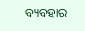ବ୍ୟବହାର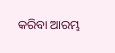କରିବା ଆରମ୍ଭ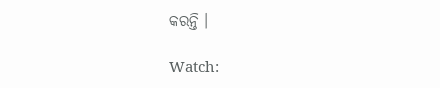କରନ୍ତି ।

Watch: